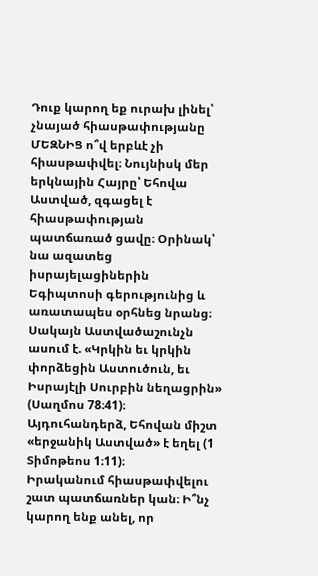Դուք կարող եք ուրախ լինել՝ չնայած հիասթափությանը
ՄԵԶՆԻՑ ո՞վ երբևէ չի հիասթափվել։ Նույնիսկ մեր երկնային Հայրը՝ Եհովա Աստված, զգացել է հիասթափության պատճառած ցավը։ Օրինակ՝ նա ազատեց իսրայելացիներին Եգիպտոսի գերությունից և առատապես օրհնեց նրանց։ Սակայն Աստվածաշունչն ասում է. «Կրկին եւ կրկին փորձեցին Աստուծուն, եւ Իսրայէլի Սուրբին նեղացրին» (Սաղմոս 78։41)։ Այդուհանդերձ, Եհովան միշտ «երջանիկ Աստված» է եղել (1 Տիմոթեոս 1։11)։
Իրականում հիասթափվելու շատ պատճառներ կան։ Ի՞նչ կարող ենք անել, որ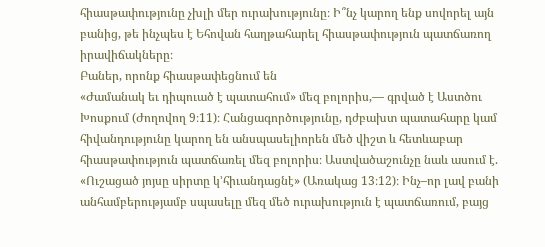հիասթափությունը չխլի մեր ուրախությունը։ Ի՞նչ կարող ենք սովորել այն բանից, թե ինչպես է Եհովան հաղթահարել հիասթափություն պատճառող իրավիճակները։
Բաներ, որոնք հիասթափեցնում են
«Ժամանակ եւ դիպուած է պատահում» մեզ բոլորիս,— գրված է Աստծու Խոսքում (Ժողովող 9։11)։ Հանցագործությունը, դժբախտ պատահարը կամ հիվանդությունը կարող են անսպասելիորեն մեծ վիշտ և հետևաբար հիասթափություն պատճառել մեզ բոլորիս։ Աստվածաշունչը նաև ասում է. «Ուշացած յոյսը սիրտը կ’հիւանդացնէ» (Առակաց 13։12)։ Ինչ–որ լավ բանի անհամբերությամբ սպասելը մեզ մեծ ուրախություն է պատճառում, բայց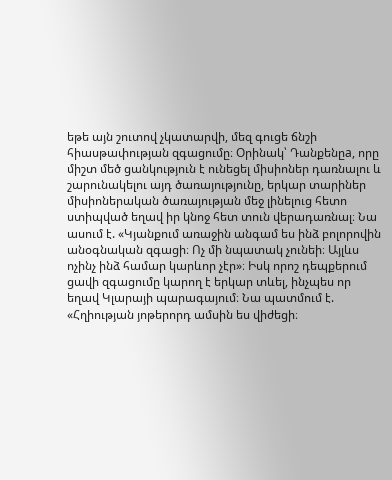եթե այն շուտով չկատարվի, մեզ գուցե ճնշի հիասթափության զգացումը։ Օրինակ՝ Դանքենըa, որը միշտ մեծ ցանկություն է ունեցել միսիոներ դառնալու և շարունակելու այդ ծառայությունը, երկար տարիներ միսիոներական ծառայության մեջ լինելուց հետո ստիպված եղավ իր կնոջ հետ տուն վերադառնալ։ Նա ասում է. «Կյանքում առաջին անգամ ես ինձ բոլորովին անօգնական զգացի։ Ոչ մի նպատակ չունեի։ Այլևս ոչինչ ինձ համար կարևոր չէր»։ Իսկ որոշ դեպքերում ցավի զգացումը կարող է երկար տևել, ինչպես որ եղավ Կլարայի պարագայում։ Նա պատմում է. «Հղիության յոթերորդ ամսին ես վիժեցի։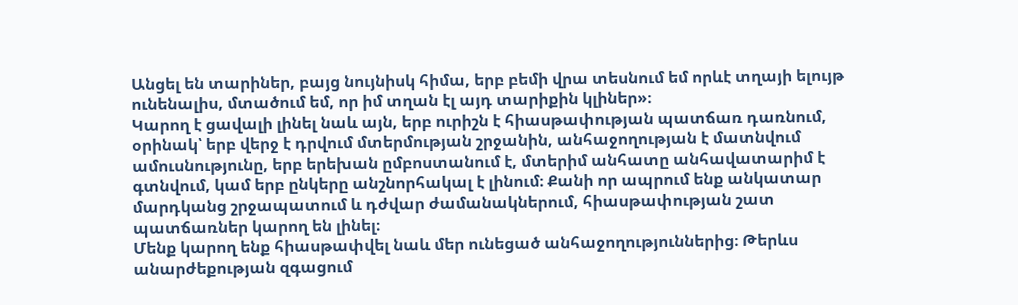Անցել են տարիներ, բայց նույնիսկ հիմա, երբ բեմի վրա տեսնում եմ որևէ տղայի ելույթ ունենալիս, մտածում եմ, որ իմ տղան էլ այդ տարիքին կլիներ»։
Կարող է ցավալի լինել նաև այն, երբ ուրիշն է հիասթափության պատճառ դառնում, օրինակ՝ երբ վերջ է դրվում մտերմության շրջանին, անհաջողության է մատնվում ամուսնությունը, երբ երեխան ըմբոստանում է, մտերիմ անհատը անհավատարիմ է գտնվում, կամ երբ ընկերը անշնորհակալ է լինում։ Քանի որ ապրում ենք անկատար մարդկանց շրջապատում և դժվար ժամանակներում, հիասթափության շատ պատճառներ կարող են լինել։
Մենք կարող ենք հիասթափվել նաև մեր ունեցած անհաջողություններից։ Թերևս անարժեքության զգացում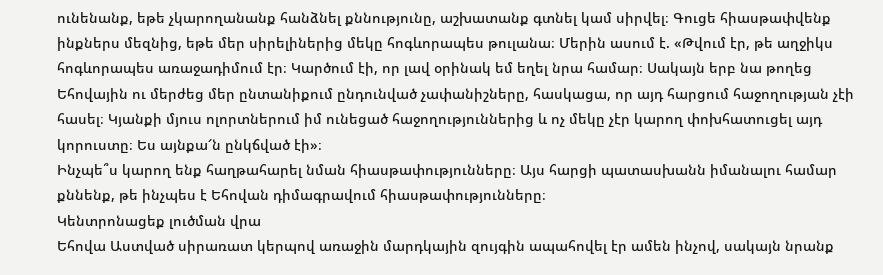ունենանք, եթե չկարողանանք հանձնել քննությունը, աշխատանք գտնել կամ սիրվել։ Գուցե հիասթափվենք ինքներս մեզնից, եթե մեր սիրելիներից մեկը հոգևորապես թուլանա։ Մերին ասում է. «Թվում էր, թե աղջիկս հոգևորապես առաջադիմում էր։ Կարծում էի, որ լավ օրինակ եմ եղել նրա համար։ Սակայն երբ նա թողեց Եհովային ու մերժեց մեր ընտանիքում ընդունված չափանիշները, հասկացա, որ այդ հարցում հաջողության չէի հասել։ Կյանքի մյուս ոլորտներում իմ ունեցած հաջողություններից և ոչ մեկը չէր կարող փոխհատուցել այդ կորուստը։ Ես այնքա՜ն ընկճված էի»։
Ինչպե՞ս կարող ենք հաղթահարել նման հիասթափությունները։ Այս հարցի պատասխանն իմանալու համար քննենք, թե ինչպես է Եհովան դիմագրավում հիասթափությունները։
Կենտրոնացեք լուծման վրա
Եհովա Աստված սիրառատ կերպով առաջին մարդկային զույգին ապահովել էր ամեն ինչով, սակայն նրանք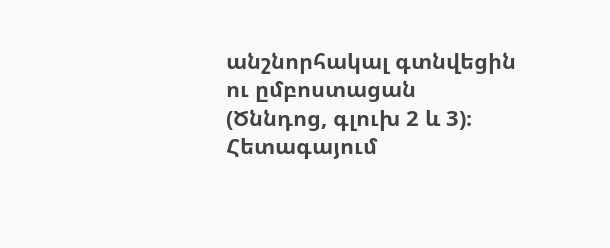անշնորհակալ գտնվեցին ու ըմբոստացան (Ծննդոց, գլուխ 2 և 3)։ Հետագայում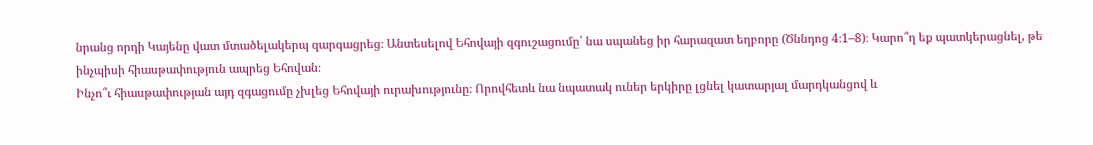նրանց որդի Կայենը վատ մտածելակերպ զարգացրեց։ Անտեսելով Եհովայի զգուշացումը՝ նա սպանեց իր հարազատ եղբորը (Ծննդոց 4։1–8)։ Կարո՞ղ եք պատկերացնել, թե ինչպիսի հիասթափություն ապրեց Եհովան։
Ինչո՞ւ հիասթափության այդ զգացումը չխլեց Եհովայի ուրախությունը։ Որովհետև նա նպատակ ուներ երկիրը լցնել կատարյալ մարդկանցով և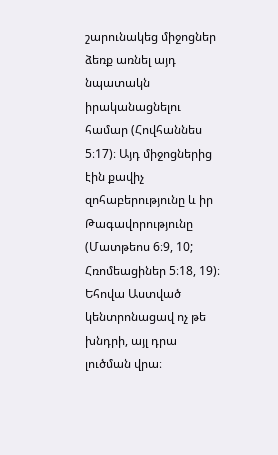շարունակեց միջոցներ ձեռք առնել այդ նպատակն իրականացնելու համար (Հովհաննես 5։17)։ Այդ միջոցներից էին քավիչ զոհաբերությունը և իր Թագավորությունը (Մատթեոս 6։9, 10; Հռոմեացիներ 5։18, 19)։ Եհովա Աստված կենտրոնացավ ոչ թե խնդրի, այլ դրա լուծման վրա։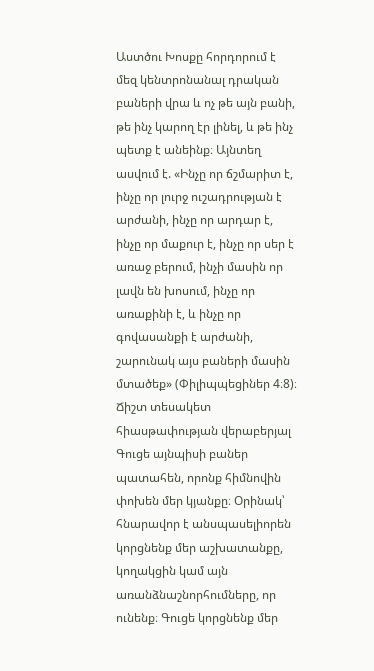Աստծու Խոսքը հորդորում է մեզ կենտրոնանալ դրական բաների վրա և ոչ թե այն բանի, թե ինչ կարող էր լինել, և թե ինչ պետք է անեինք։ Այնտեղ ասվում է. «Ինչը որ ճշմարիտ է, ինչը որ լուրջ ուշադրության է արժանի, ինչը որ արդար է, ինչը որ մաքուր է, ինչը որ սեր է առաջ բերում, ինչի մասին որ լավն են խոսում, ինչը որ առաքինի է, և ինչը որ գովասանքի է արժանի, շարունակ այս բաների մասին մտածեք» (Փիլիպպեցիներ 4։8)։
Ճիշտ տեսակետ հիասթափության վերաբերյալ
Գուցե այնպիսի բաներ պատահեն, որոնք հիմնովին փոխեն մեր կյանքը։ Օրինակ՝ հնարավոր է անսպասելիորեն կորցնենք մեր աշխատանքը, կողակցին կամ այն առանձնաշնորհումները, որ ունենք։ Գուցե կորցնենք մեր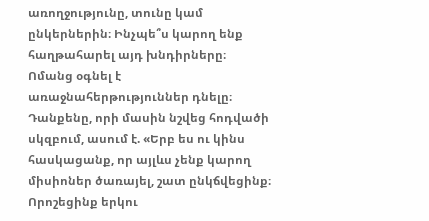առողջությունը, տունը կամ ընկերներին։ Ինչպե՞ս կարող ենք հաղթահարել այդ խնդիրները։
Ոմանց օգնել է առաջնահերթություններ դնելը։ Դանքենը, որի մասին նշվեց հոդվածի սկզբում, ասում է. «Երբ ես ու կինս հասկացանք, որ այլևս չենք կարող միսիոներ ծառայել, շատ ընկճվեցինք։ Որոշեցինք երկու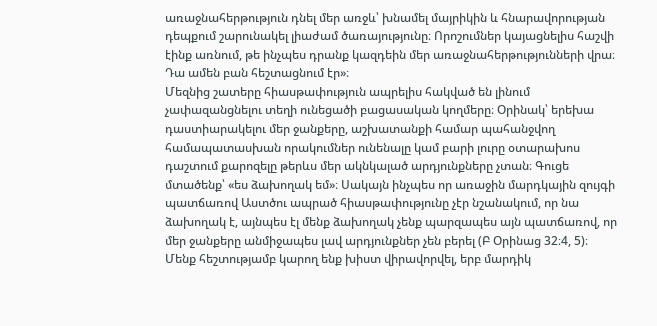առաջնահերթություն դնել մեր առջև՝ խնամել մայրիկին և հնարավորության դեպքում շարունակել լիաժամ ծառայությունը։ Որոշումներ կայացնելիս հաշվի էինք առնում, թե ինչպես դրանք կազդեին մեր առաջնահերթությունների վրա։ Դա ամեն բան հեշտացնում էր»։
Մեզնից շատերը հիասթափություն ապրելիս հակված են լինում չափազանցնելու տեղի ունեցածի բացասական կողմերը։ Օրինակ՝ երեխա դաստիարակելու մեր ջանքերը, աշխատանքի համար պահանջվող համապատասխան որակումներ ունենալը կամ բարի լուրը օտարախոս դաշտում քարոզելը թերևս մեր ակնկալած արդյունքները չտան։ Գուցե մտածենք՝ «ես ձախողակ եմ»։ Սակայն ինչպես որ առաջին մարդկային զույգի պատճառով Աստծու ապրած հիասթափությունը չէր նշանակում, որ նա ձախողակ է, այնպես էլ մենք ձախողակ չենք պարզապես այն պատճառով, որ մեր ջանքերը անմիջապես լավ արդյունքներ չեն բերել (Բ Օրինաց 32։4, 5)։
Մենք հեշտությամբ կարող ենք խիստ վիրավորվել, երբ մարդիկ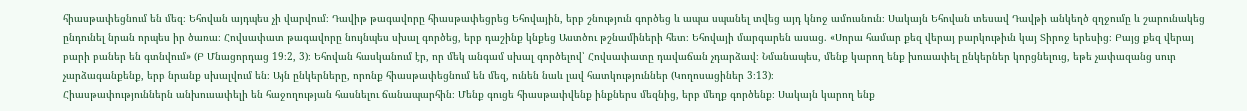հիասթափեցնում են մեզ։ Եհովան այդպես չի վարվում։ Դավիթ թագավորը հիասթափեցրեց Եհովային, երբ շնություն գործեց և ապա սպանել տվեց այդ կնոջ ամուսնուն։ Սակայն Եհովան տեսավ Դավթի անկեղծ զղջումը և շարունակեց ընդունել նրան որպես իր ծառա։ Հովսափատ թագավորը նույնպես սխալ գործեց, երբ դաշինք կնքեց Աստծու թշնամիների հետ։ Եհովայի մարգարեն ասաց. «Սորա համար քեզ վերայ բարկութիւն կայ Տիրոջ երեսից։ Բայց քեզ վերայ բարի բաներ են գտնվում» (Բ Մնացորդաց 19։2, 3)։ Եհովան հասկանում էր, որ մեկ անգամ սխալ գործելով՝ Հովսափատը դավաճան չդարձավ։ Նմանապես, մենք կարող ենք խուսափել ընկերներ կորցնելուց, եթե չափազանց սուր չարձագանքենք, երբ նրանք սխալվում են։ Այն ընկերները, որոնք հիասթափեցնում են մեզ, ունեն նաև լավ հատկություններ (Կողոսացիներ 3։13)։
Հիասթափություններն անխուսափելի են հաջողության հասնելու ճանապարհին։ Մենք գուցե հիասթափվենք ինքներս մեզնից, երբ մեղք գործենք։ Սակայն կարող ենք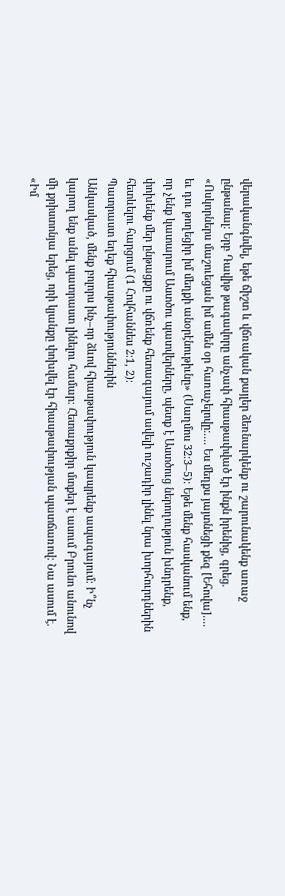վերականգնվել, եթե ճիշտ և վճռական քայլեր ձեռնարկենք ու շարունակենք առաջ ընթանալ։ Երբ Դավիթ թագավորը անչափ հիասթափված էր ինքն իրենից, գրեց. «Ոսկորներս մաշուեցան իմ ամեն օր հառաչելովը։.... Ես մեղքս յայտնեցի քեզ [Եհովա].... եւ դու թողեցիր իմ մեղքի անօրէնութիւնը» (Սաղմոս 32։3–5)։ Եթե մենք հասկանում ենք, որ չենք կատարում Աստծու պատվերները, պետք է Աստծուց ներողություն խնդրենք, փոխենք մեր ընթացքը ու վճռենք հետագայում ավելի ուշադիր լինել նրա խորհուրդներին հետևելու հարցում (1 Հովհաննես 2։1, 2)։
Պատրաստ եղեք հիասթափություններին
Անկասկած, մենք բոլորս ինչ–որ ձևով հիասթափություն կապրենք ապագայում։ Ի՞նչ կարող ենք անել պատրաստ լինելու համար։ Հետաքրքիր մտքեր է ասում Բրունո անունով մի քրիստոնյա երեց, որի կյանքը փոխվել էր հիասթափության պատճառով։ Նա ասում է. «Իմ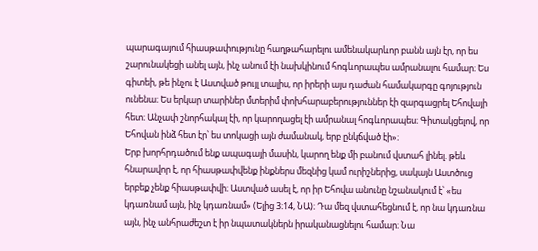պարագայում հիասթափությունը հաղթահարելու ամենակարևոր բանն այն էր, որ ես շարունակեցի անել այն, ինչ անում էի նախկինում հոգևորապես ամրանալու համար։ Ես գիտեի, թե ինչու է Աստված թույլ տալիս, որ իրերի այս դաժան համակարգը գոյություն ունենա։ Ես երկար տարիներ մտերիմ փոխհարաբերություններ էի զարգացրել Եհովայի հետ։ Անչափ շնորհակալ էի, որ կարողացել էի ամրանալ հոգևորապես։ Գիտակցելով, որ Եհովան ինձ հետ էր՝ ես տոկացի այն ժամանակ, երբ ընկճված էի»։
Երբ խորհրդածում ենք ապագայի մասին, կարող ենք մի բանում վստահ լինել. թեև հնարավոր է, որ հիասթափվենք ինքներս մեզնից կամ ուրիշներից, սակայն Աստծուց երբեք չենք հիասթափվի։ Աստված ասել է, որ իր Եհովա անունը նշանակում է՝ «ես կդառնամ այն, ինչ կդառնամ» (Ելից 3։14, ՆԱ)։ Դա մեզ վստահեցնում է, որ նա կդառնա այն, ինչ անհրաժեշտ է իր նպատակներն իրականացնելու համար։ Նա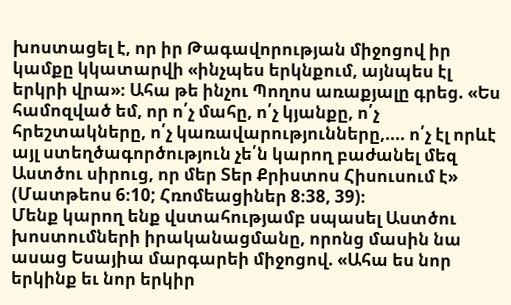խոստացել է, որ իր Թագավորության միջոցով իր կամքը կկատարվի «ինչպես երկնքում, այնպես էլ երկրի վրա»։ Ահա թե ինչու Պողոս առաքյալը գրեց. «Ես համոզված եմ, որ ո՛չ մահը, ո՛չ կյանքը, ո՛չ հրեշտակները, ո՛չ կառավարությունները,.... ո՛չ էլ որևէ այլ ստեղծագործություն չե՛ն կարող բաժանել մեզ Աստծու սիրուց, որ մեր Տեր Քրիստոս Հիսուսում է» (Մատթեոս 6։10; Հռոմեացիներ 8։38, 39)։
Մենք կարող ենք վստահությամբ սպասել Աստծու խոստումների իրականացմանը, որոնց մասին նա ասաց Եսայիա մարգարեի միջոցով. «Ահա ես նոր երկինք եւ նոր երկիր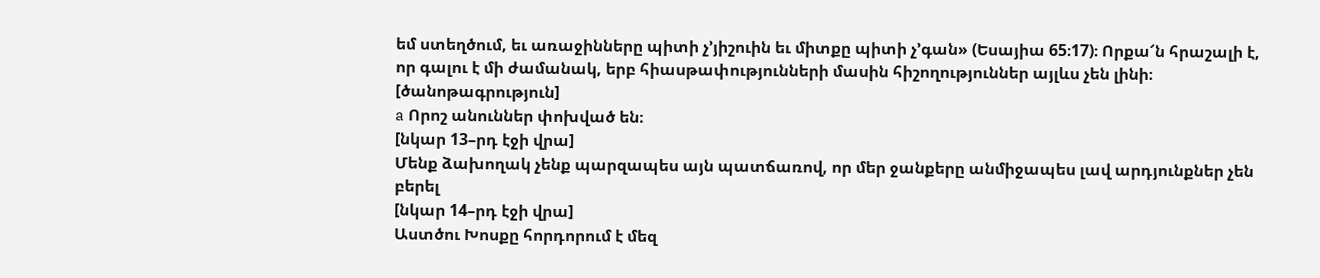եմ ստեղծում, եւ առաջինները պիտի չ’յիշուին եւ միտքը պիտի չ’գան» (Եսայիա 65։17)։ Որքա՜ն հրաշալի է, որ գալու է մի ժամանակ, երբ հիասթափությունների մասին հիշողություններ այլևս չեն լինի։
[ծանոթագրություն]
a Որոշ անուններ փոխված են։
[նկար 13–րդ էջի վրա]
Մենք ձախողակ չենք պարզապես այն պատճառով, որ մեր ջանքերը անմիջապես լավ արդյունքներ չեն բերել
[նկար 14–րդ էջի վրա]
Աստծու Խոսքը հորդորում է մեզ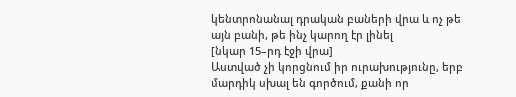կենտրոնանալ դրական բաների վրա և ոչ թե այն բանի, թե ինչ կարող էր լինել
[նկար 15–րդ էջի վրա]
Աստված չի կորցնում իր ուրախությունը, երբ մարդիկ սխալ են գործում, քանի որ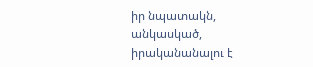իր նպատակն, անկասկած, իրականանալու է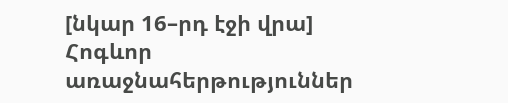[նկար 16–րդ էջի վրա]
Հոգևոր առաջնահերթություններ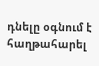դնելը օգնում է հաղթահարել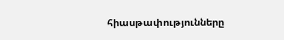հիասթափությունները